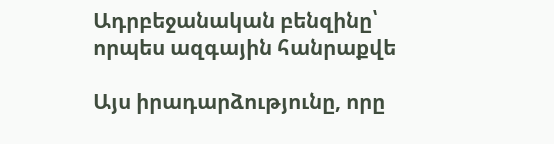Ադրբեջանական բենզինը՝ որպես ազգային հանրաքվե

Այս իրադարձությունը, որը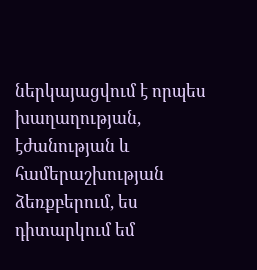ներկայացվում է որպես խաղաղության, էժանության և համերաշխության ձեռքբերում, ես դիտարկում եմ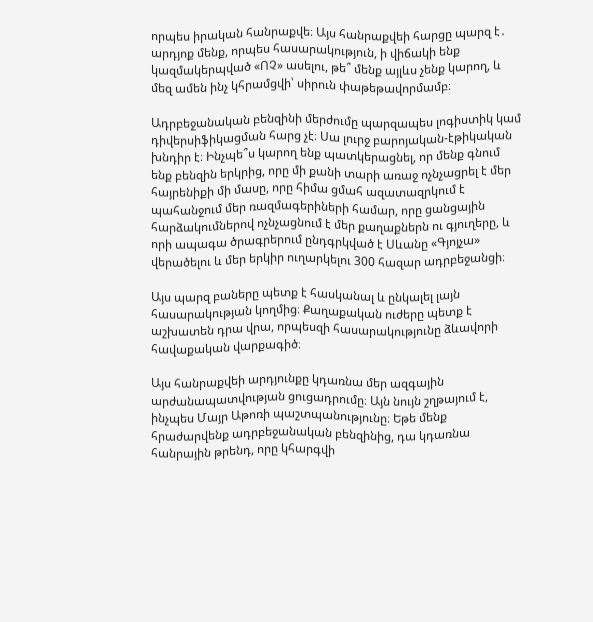որպես իրական հանրաքվե։ Այս հանրաքվեի հարցը պարզ է․ արդյոք մենք, որպես հասարակություն, ի վիճակի ենք կազմակերպված «ՈՉ» ասելու, թե՞ մենք այլևս չենք կարող, և մեզ ամեն ինչ կհրամցվի՝ սիրուն փաթեթավորմամբ։

Ադրբեջանական բենզինի մերժումը պարզապես լոգիստիկ կամ դիվերսիֆիկացման հարց չէ։ Սա լուրջ բարոյական-էթիկական խնդիր է։ Ինչպե՞ս կարող ենք պատկերացնել, որ մենք գնում ենք բենզին երկրից, որը մի քանի տարի առաջ ոչնչացրել է մեր հայրենիքի մի մասը, որը հիմա ցմահ ազատազրկում է պահանջում մեր ռազմագերիների համար, որը ցանցային հարձակումներով ոչնչացնում է մեր քաղաքներն ու գյուղերը, և որի ապագա ծրագրերում ընդգրկված է Սևանը «Գյոյչա» վերածելու և մեր երկիր ուղարկելու 300 հազար ադրբեջանցի։

Այս պարզ բաները պետք է հասկանալ և ընկալել լայն հասարակության կողմից։ Քաղաքական ուժերը պետք է աշխատեն դրա վրա, որպեսզի հասարակությունը ձևավորի հավաքական վարքագիծ։

Այս հանրաքվեի արդյունքը կդառնա մեր ազգային արժանապատվության ցուցադրումը։ Այն նույն շղթայում է, ինչպես Մայր Աթոռի պաշտպանությունը։ Եթե մենք հրաժարվենք ադրբեջանական բենզինից, դա կդառնա հանրային թրենդ, որը կհարգվի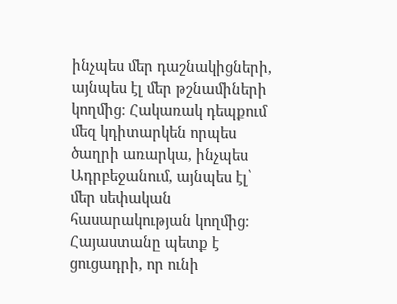ինչպես մեր դաշնակիցների, այնպես էլ մեր թշնամիների կողմից։ Հակառակ դեպքում մեզ կդիտարկեն որպես ծաղրի առարկա, ինչպես Ադրբեջանում, այնպես էլ՝ մեր սեփական հասարակության կողմից։ Հայաստանը պետք է ցուցադրի, որ ունի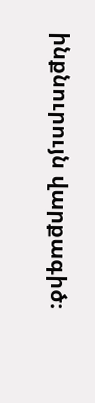ինքնուրույն վարքագիծ։